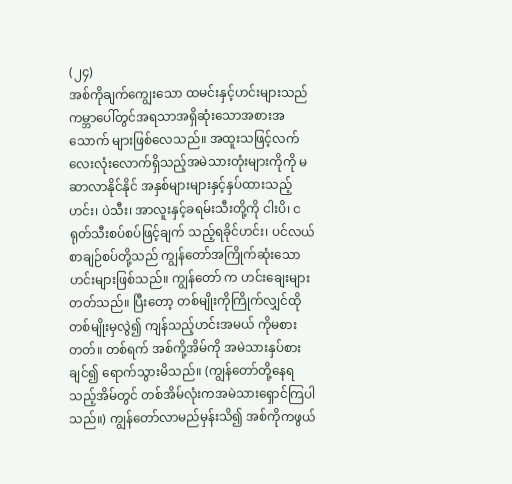(၂၄)
အစ်ကိုချက်ကျွေးသော ထမင်းနှင့်ဟင်းများသည် ကမ္ဘာပေါ်တွင်အရသာအရှိဆုံးသောအစားအသောက် များဖြစ်လေသည်။ အထူးသဖြင့်လက်လေးလုံးလောက်ရှိသည့်အမဲသားတုံးများကိုကို မဆာလာနိုင်နိုင် အနှစ်များများနှင့်နှပ်ထားသည့်ဟင်း၊ ပဲသီး၊ အာလူးနှင့်ခရမ်းသီးတို့ကို ငါးပိ၊ ငရုတ်သီးစပ်စပ်ဖြင့်ချက် သည့်ရခိုင်ဟင်း၊ ပင်လယ်စာချဉ်စပ်တို့သည် ကျွန်တော်အကြိုက်ဆုံးသောဟင်းများဖြစ်သည်။ ကျွန်တော် က ဟင်းချေးများတတ်သည်။ ပြီးတော့ တစ်မျိုးကိုကြိုက်လျှင်ထိုတစ်မျိုးမှလွဲ၍ ကျန်သည့်ဟင်းအမယ် ကိုမစားတတ်။ တစ်ရက် အစ်ကို့အိမ်ကို အမဲသားနှပ်စားချင်၍ ရောက်သွားမိသည်။ (ကျွန်တော်တို့နေရ သည့်အိမ်တွင် တစ်အိမ်လုံးကအမဲသားရှောင်ကြပါသည်။) ကျွန်တော်လာမည်မှန်းသိ၍ အစ်ကိုကဖွယ်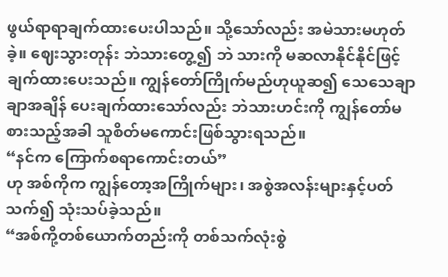ဖွယ်ရာရာချက်ထားပေးပါသည်။ သို့သော်လည်း အမဲသားမဟုတ်ခဲ့။ ဈေးသွားတုန်း ဘဲသားတွေ့၍ ဘဲ သားကို မဆလာနိုင်နိုင်ဖြင့်ချက်ထားပေးသည်။ ကျွန်တော်ကြိုက်မည်ဟုယူဆ၍ သေသေချာချာအချိန် ပေးချက်ထားသော်လည်း ဘဲသားဟင်းကို ကျွန်တော်မစားသည့်အခါ သူစိတ်မကောင်းဖြစ်သွားရသည်။
“နင်က ကြောက်စရာကောင်းတယ်”
ဟု အစ်ကိုက ကျွန်တော့အကြိုက်များ၊ အစွဲအလန်းများနှင့်ပတ်သက်၍ သုံးသပ်ခဲ့သည်။
“အစ်ကို့တစ်ယောက်တည်းကို တစ်သက်လုံးစွဲ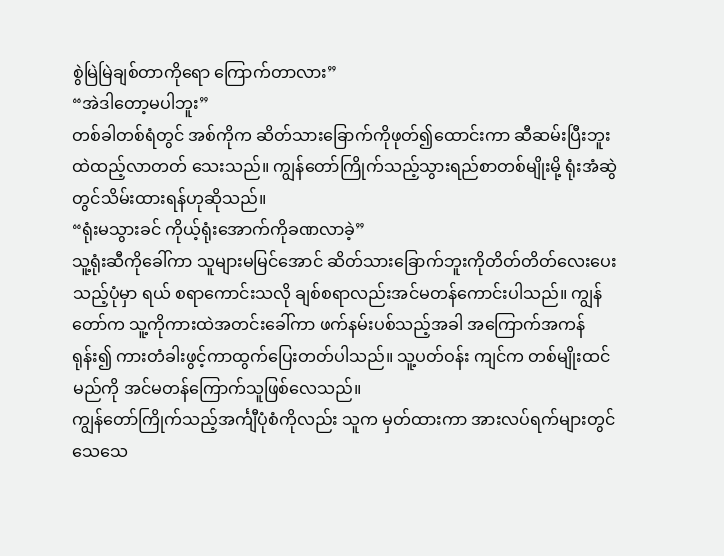စွဲမြဲမြဲချစ်တာကိုရော ကြောက်တာလား”
“အဲဒါတော့မပါဘူး”
တစ်ခါတစ်ရံတွင် အစ်ကိုက ဆိတ်သားခြောက်ကိုဖုတ်၍ထောင်းကာ ဆီဆမ်းပြီးဘူးထဲထည့်လာတတ် သေးသည်။ ကျွန်တော်ကြိုက်သည့်သွားရည်စာတစ်မျိုးမို့ ရုံးအံဆွဲတွင်သိမ်းထားရန်ဟုဆိုသည်။
“ရုံးမသွားခင် ကိုယ့်ရုံးအောက်ကိုခဏလာခဲ့”
သူ့ရုံးဆီကိုခေါ်ကာ သူများမမြင်အောင် ဆိတ်သားခြောက်ဘူးကိုတိတ်တိတ်လေးပေးသည့်ပုံမှာ ရယ် စရာကောင်းသလို ချစ်စရာလည်းအင်မတန်ကောင်းပါသည်။ ကျွန်တော်က သူ့ကိုကားထဲအတင်းခေါ်ကာ ဖက်နမ်းပစ်သည့်အခါ အကြောက်အကန်ရုန်း၍ ကားတံခါးဖွင့်ကာထွက်ပြေးတတ်ပါသည်။ သူ့ပတ်ဝန်း ကျင်က တစ်မျိုးထင်မည်ကို အင်မတန်ကြောက်သူဖြစ်လေသည်။
ကျွန်တော်ကြိုက်သည့်အင်္ကျီပုံစံကိုလည်း သူက မှတ်ထားကာ အားလပ်ရက်များတွင် သေသေ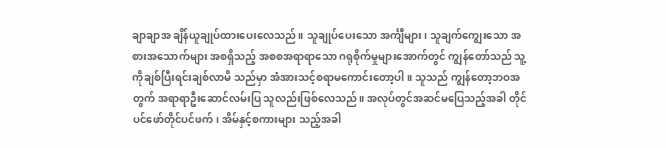ချာချာအ ချိန်ယူချုပ်ထားပေးလေသည်။ သူချုပ်ပေးသော အင်္ကျီများ၊ သူချက်ကျွေးသော အစားအသောက်များ အစရှိသည့် အစစအရာရာသော ဂရုစိုက်မှုများအောက်တွင် ကျွန်တော်သည် သူ့ကိုချစ်ပြီးရင်းချစ်လာမိ သည်မှာ အံအားသင့်စရာမကောင်းတော့ပါ။ သူသည် ကျွန်တော့ဘဝအတွက် အရာရာဦးဆောင်လမ်းပြ သူလည်းဖြစ်လေသည်။ အလုပ်တွင်အဆင်မပြေသည့်အခါ တိုင်ပင်ဖော်တိုင်ပင်ဖက်၊ အိမ်နှင့်စကားများ သည့်အခါ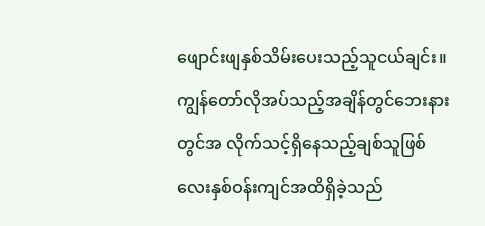ဖျောင်းဖျနှစ်သိမ်းပေးသည့်သူငယ်ချင်း။ ကျွန်တော်လိုအပ်သည့်အချိန်တွင်ဘေးနားတွင်အ လိုက်သင့်ရှိနေသည့်ချစ်သူဖြစ် လေးနှစ်ဝန်းကျင်အထိရှိခဲ့သည်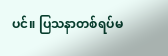ပင်။ ပြသနာတစ်ရပ်မ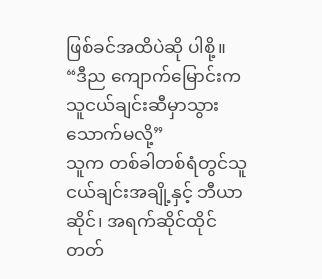ဖြစ်ခင်အထိပဲဆို ပါစို့။
“ဒီည ကျောက်မြောင်းက သူငယ်ချင်းဆီမှာသွားသောက်မလို့”
သူက တစ်ခါတစ်ရံတွင်သူငယ်ချင်းအချို့နှင့် ဘီယာဆိုင်၊ အရက်ဆိုင်ထိုင်တတ်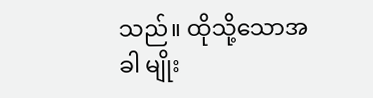သည်။ ထိုသို့သောအခါ မျိုး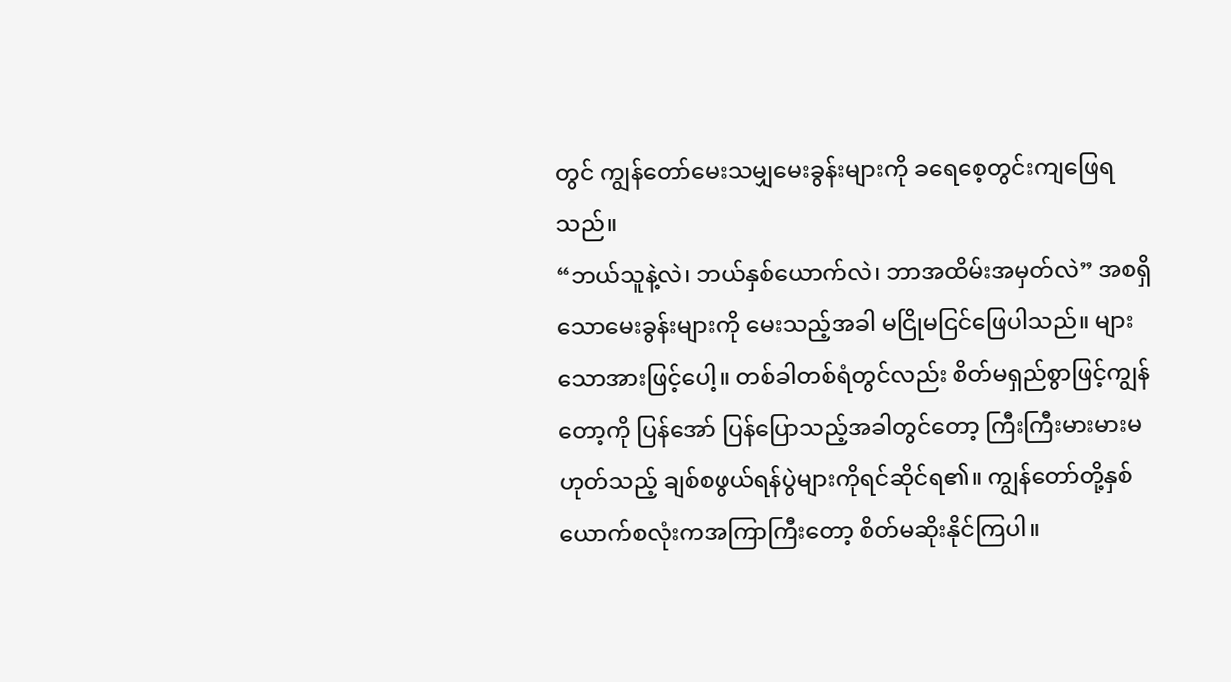တွင် ကျွန်တော်မေးသမျှမေးခွန်းများကို ခရေစေ့တွင်းကျဖြေရသည်။
“ဘယ်သူနဲ့လဲ၊ ဘယ်နှစ်ယောက်လဲ၊ ဘာအထိမ်းအမှတ်လဲ” အစရှိသောမေးခွန်းများကို မေးသည့်အခါ မငြိုမငြင်ဖြေပါသည်။ များသောအားဖြင့်ပေါ့။ တစ်ခါတစ်ရံတွင်လည်း စိတ်မရှည်စွာဖြင့်ကျွန်တော့ကို ပြန်အော် ပြန်ပြောသည့်အခါတွင်တော့ ကြီးကြီးမားမားမဟုတ်သည့် ချစ်စဖွယ်ရန်ပွဲများကိုရင်ဆိုင်ရ၏။ ကျွန်တော်တို့နှစ်ယောက်စလုံးကအကြာကြီးတော့ စိတ်မဆိုးနိုင်ကြပါ။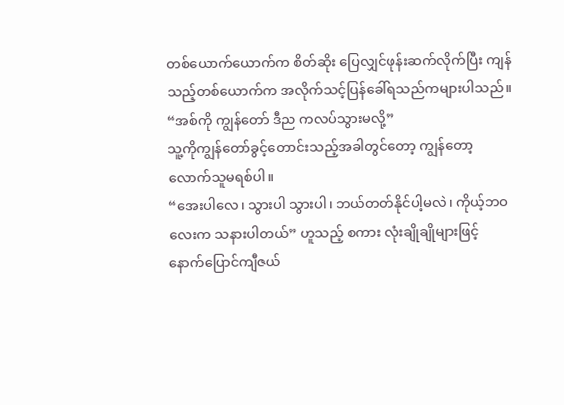တစ်ယောက်ယောက်က စိတ်ဆိုး ပြေလျှင်ဖုန်းဆက်လိုက်ပြီး ကျန်သည့်တစ်ယောက်က အလိုက်သင့်ပြန်ခေါ်ရသည်ကများပါသည်။
“အစ်ကို ကျွန်တော် ဒီည ကလပ်သွားမလို့”
သူ့ကိုကျွန်တော်ခွင့်တောင်းသည့်အခါတွင်တော့ ကျွန်တော့လောက်သူမရစ်ပါ။
“အေးပါလေ၊ သွားပါ သွားပါ၊ ဘယ်တတ်နိုင်ပါ့မလဲ၊ ကိုယ့်ဘဝလေးက သနားပါတယ်” ဟူသည့် စကား လုံးချိုချိုများဖြင့် နောက်ပြောင်ကျီဇယ်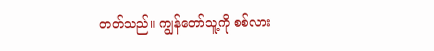တတ်သည်။ ကျွန်တော်သူ့ကို စစ်လား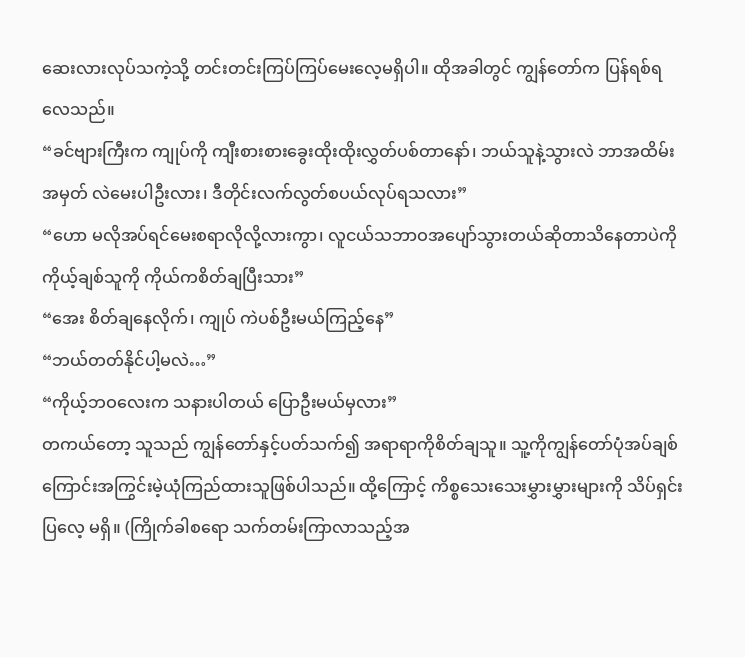ဆေးလားလုပ်သကဲ့သို့ တင်းတင်းကြပ်ကြပ်မေးလေ့မရှိပါ။ ထိုအခါတွင် ကျွန်တော်က ပြန်ရစ်ရလေသည်။
“ခင်ဗျားကြီးက ကျုပ်ကို ကျီးစားစားခွေးထိုးထိုးလွှတ်ပစ်တာနော်၊ ဘယ်သူနဲ့သွားလဲ ဘာအထိမ်းအမှတ် လဲမေးပါဦးလား၊ ဒီတိုင်းလက်လွတ်စပယ်လုပ်ရသလား”
“ဟော မလိုအပ်ရင်မေးစရာလိုလို့လားကွာ၊ လူငယ်သဘာဝအပျော်သွားတယ်ဆိုတာသိနေတာပဲကို ကိုယ့်ချစ်သူကို ကိုယ်ကစိတ်ချပြီးသား”
“အေး စိတ်ချနေလိုက်၊ ကျုပ် ကဲပစ်ဦးမယ်ကြည့်နေ”
“ဘယ်တတ်နိုင်ပါ့မလဲ…”
“ကိုယ့်ဘဝလေးက သနားပါတယ် ပြောဦးမယ်မှလား”
တကယ်တော့ သူသည် ကျွန်တော်နှင့်ပတ်သက်၍ အရာရာကိုစိတ်ချသူ။ သူ့ကိုကျွန်တော်ပုံအပ်ချစ် ကြောင်းအကြွင်းမဲ့ယုံကြည်ထားသူဖြစ်ပါသည်။ ထို့ကြောင့် ကိစ္စသေးသေးမွှားမွှားများကို သိပ်ရှင်းပြလေ့ မရှိ။ (ကြိုက်ခါစရော သက်တမ်းကြာလာသည့်အ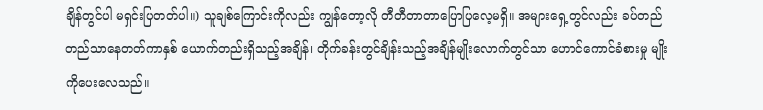ချိန်တွင်ပါ မရှင်းပြတတ်ပါ။) သူချစ်ကြောင်းကိုလည်း ကျွန်တော့လို တီတီတာတာပြောပြလေ့မရှိ။ အများရှေ့တွင်လည်း ခပ်တည်တည်သာနေတတ်ကာနှစ် ယောက်တည်းရှိသည့်အချိန်၊ တိုက်ခန်းတွင်ချိန်းသည့်အချိန်မျိုးလောက်တွင်သာ ဟောင်ကောင်ခံစားမှု မျိုးကိုပေးလေသည်။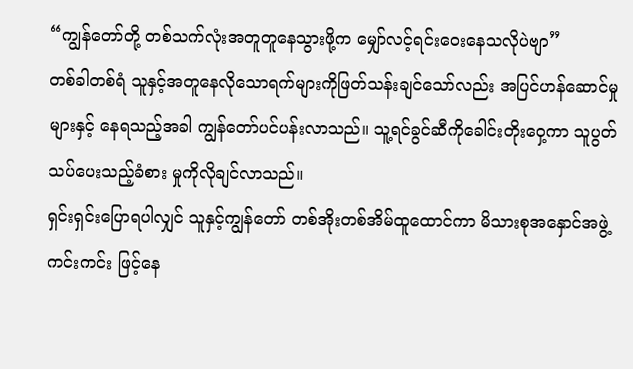“ကျွန်တော်တို့ တစ်သက်လုံးအတူတူနေသွားဖို့က မျှော်လင့်ရင်းဝေးနေသလိုပဲဗျာ”
တစ်ခါတစ်ရံ သူနှင့်အတူနေလိုသောရက်များကိုဖြတ်သန်းချင်သော်လည်း အပြင်ဟန်ဆောင်မှုများနှင့် နေရသည့်အခါ ကျွန်တော်ပင်ပန်းလာသည်။ သူ့ရင်ခွင်ဆီကိုခေါင်းတိုးဝှေ့ကာ သူပွတ်သပ်ပေးသည့်ခံစား မှုကိုလိုချင်လာသည်။
ရှင်းရှင်းပြောရပါလျှင် သူနှင့်ကျွန်တော် တစ်အိုးတစ်အိမ်ထူထောင်ကာ မိသားစုအနှောင်အဖွဲ့ကင်းကင်း ဖြင့်နေ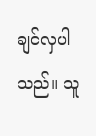ချင်လှပါသည်။ သူ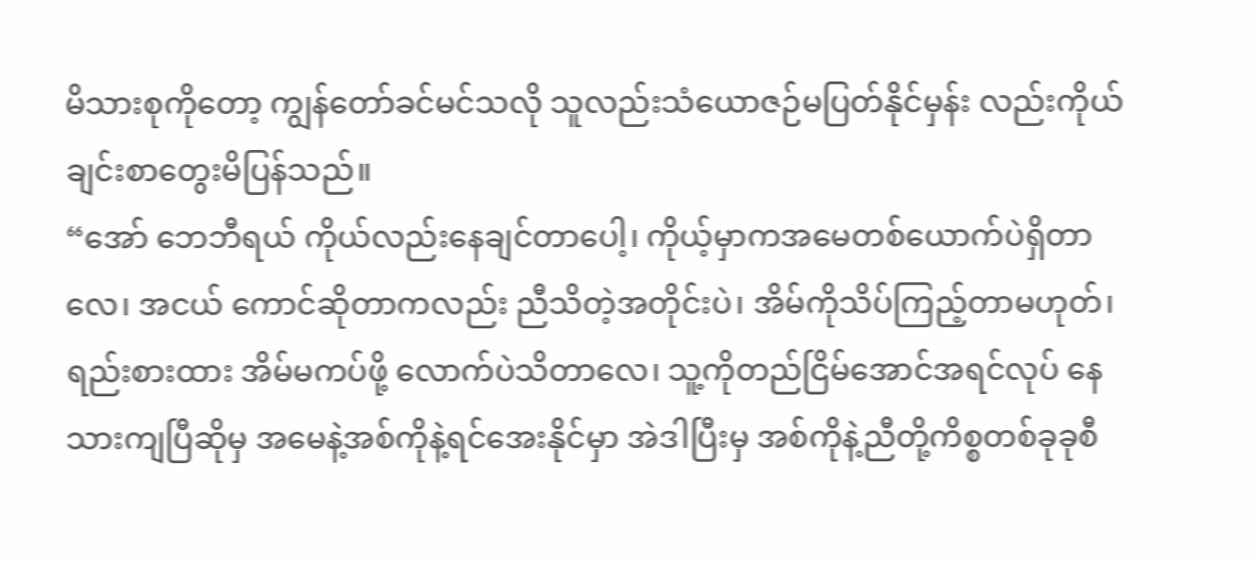မိသားစုကိုတော့ ကျွန်တော်ခင်မင်သလို သူလည်းသံယောဇဉ်မပြတ်နိုင်မှန်း လည်းကိုယ်ချင်းစာတွေးမိပြန်သည်။
“အော် ဘေဘီရယ် ကိုယ်လည်းနေချင်တာပေါ့၊ ကိုယ့်မှာကအမေတစ်ယောက်ပဲရှိတာလေ၊ အငယ် ကောင်ဆိုတာကလည်း ညီသိတဲ့အတိုင်းပဲ၊ အိမ်ကိုသိပ်ကြည့်တာမဟုတ်၊ ရည်းစားထား အိမ်မကပ်ဖို့ လောက်ပဲသိတာလေ၊ သူ့ကိုတည်ငြိမ်အောင်အရင်လုပ် နေသားကျပြီဆိုမှ အမေနဲ့အစ်ကိုနဲ့ရင်အေးနိုင်မှာ အဲဒါပြီးမှ အစ်ကိုနဲ့ညီတို့ကိစ္စတစ်ခုခုစီ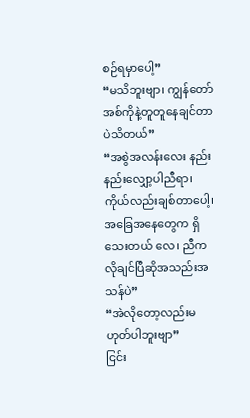စဉ်ရမှာပေါ့”
“မသိဘူးဗျာ၊ ကျွန်တော် အစ်ကိုနဲ့တူတူနေချင်တာပဲသိတယ်”
“အစွဲအလန်းလေး နည်းနည်းလျှော့ပါညီရာ၊ ကိုယ်လည်းချစ်တာပေါ့၊ အခြေအနေတွေက ရှိသေးတယ် လေ၊ ညီက လိုချင်ပြီဆိုအသည်းအသန်ပဲ”
“အဲလိုတော့လည်းမဟုတ်ပါဘူးဗျာ”
ငြင်း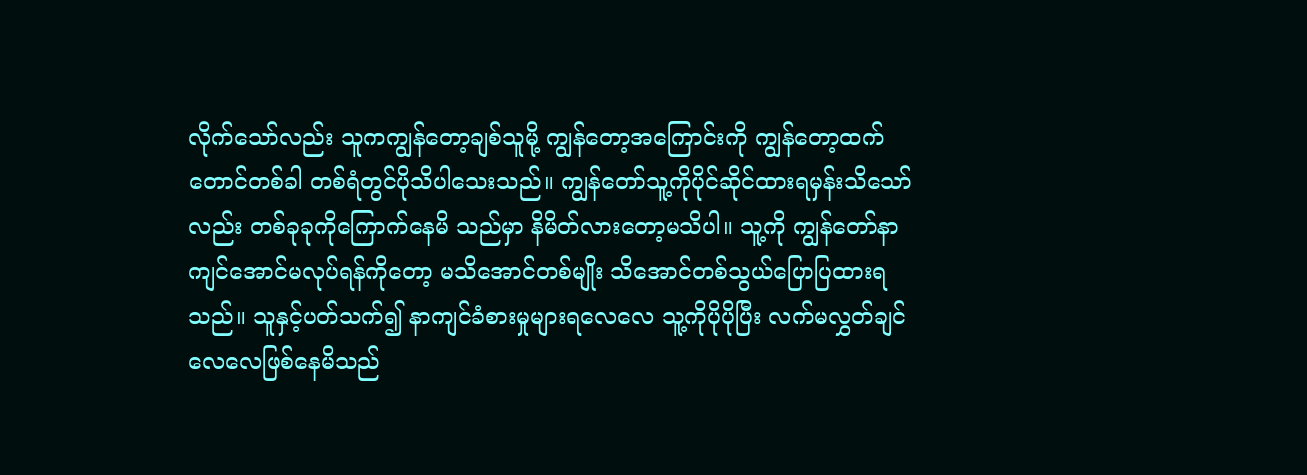လိုက်သော်လည်း သူကကျွန်တော့ချစ်သူမို့ ကျွန်တော့အကြောင်းကို ကျွန်တော့ထက်တောင်တစ်ခါ တစ်ရံတွင်ပိုသိပါသေးသည်။ ကျွန်တော်သူ့ကိုပိုင်ဆိုင်ထားရမှန်းသိသော်လည်း တစ်ခုခုကိုကြောက်နေမိ သည်မှာ နိမိတ်လားတော့မသိပါ။ သူ့ကို ကျွန်တော်နာကျင်အောင်မလုပ်ရန်ကိုတော့ မသိအောင်တစ်မျိုး သိအောင်တစ်သွယ်ပြောပြထားရသည်။ သူနှင့်ပတ်သက်၍ နာကျင်ခံစားမှုများရလေလေ သူ့ကိုပိုပိုပြီး လက်မလွှတ်ချင်လေလေဖြစ်နေမိသည်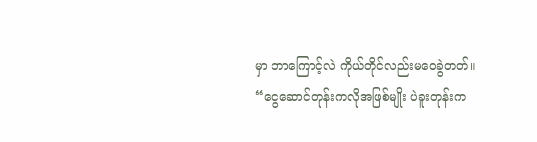မှာ ဘာကြောင့်လဲ ကိုယ်တိုင်လည်းမဝေခွဲတတ်။
“ငွေဆောင်တုန်းကလိုအဖြစ်မျိုး ပဲခူးတုန်းက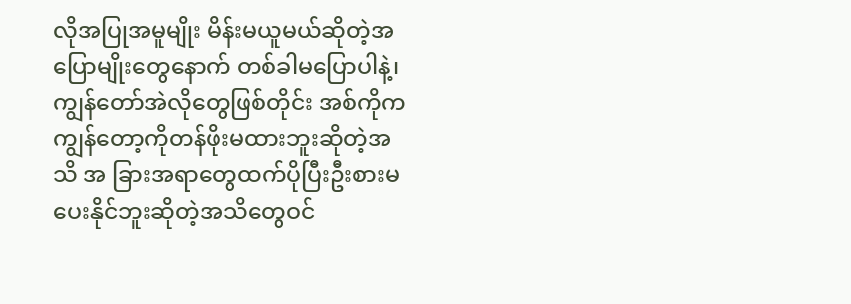လိုအပြုအမူမျိုး မိန်းမယူမယ်ဆိုတဲ့အပြောမျိုးတွေနောက် တစ်ခါမပြောပါနဲ့၊ ကျွန်တော်အဲလိုတွေဖြစ်တိုင်း အစ်ကိုက ကျွန်တော့ကိုတန်ဖိုးမထားဘူးဆိုတဲ့အသိ အ ခြားအရာတွေထက်ပိုပြီးဦးစားမပေးနိုင်ဘူးဆိုတဲ့အသိတွေဝင်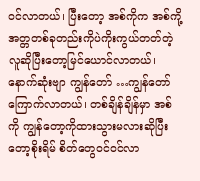ဝင်လာတယ်၊ ပြီးတော့ အစ်ကိုက အစ်ကို့ အတ္တတစ်ခုတည်းကိုပဲကိုးကွယ်တတ်တဲ့လူဆိုပြီးတော့မြင်ယောင်လာတယ်၊ နောက်ဆုံးဗျာ ကျွန်တော် …ကျွန်တော်ကြောက်လာတယ်၊ တစ်ချိန်ချိန်မှာ အစ်ကို ကျွန်တော့ကိုထားသွားမလားဆိုပြီးတော့စိုးရိမ် စိတ်တွေဝင်ဝင်လာ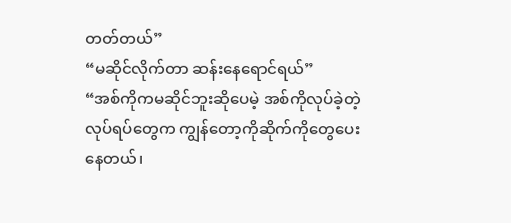တတ်တယ်”
“မဆိုင်လိုက်တာ ဆန်းနေရောင်ရယ်”
“အစ်ကိုကမဆိုင်ဘူးဆိုပေမဲ့ အစ်ကိုလုပ်ခဲ့တဲ့လုပ်ရပ်တွေက ကျွန်တော့ကိုဆိုက်ကိုတွေပေးနေတယ်၊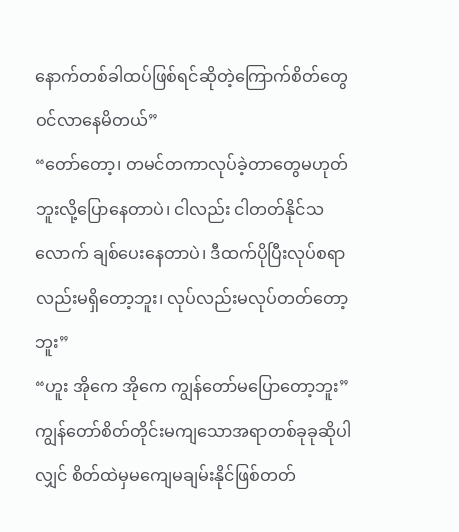နောက်တစ်ခါထပ်ဖြစ်ရင်ဆိုတဲ့ကြောက်စိတ်တွေဝင်လာနေမိတယ်”
“တော်တော့၊ တမင်တကာလုပ်ခဲ့တာတွေမဟုတ်ဘူးလို့ပြောနေတာပဲ၊ ငါလည်း ငါတတ်နိုင်သလောက် ချစ်ပေးနေတာပဲ၊ ဒီထက်ပိုပြီးလုပ်စရာလည်းမရှိတော့ဘူး၊ လုပ်လည်းမလုပ်တတ်တော့ဘူး”
“ဟူး အိုကေ အိုကေ ကျွန်တော်မပြောတော့ဘူး”
ကျွန်တော်စိတ်တိုင်းမကျသောအရာတစ်ခုခုဆိုပါလျှင် စိတ်ထဲမှမကျေမချမ်းနိုင်ဖြစ်တတ်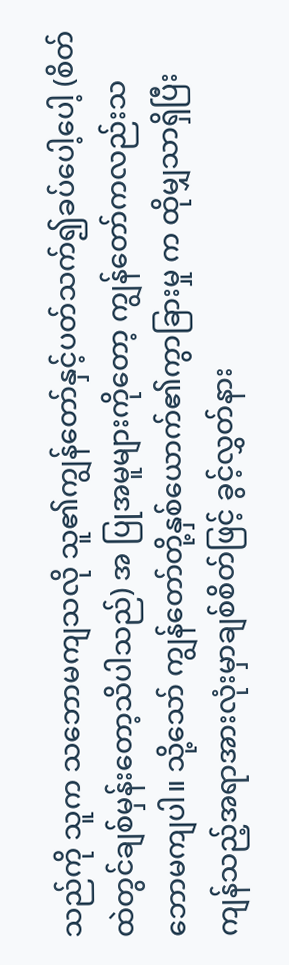သည်ကို သူက သဘောမကျသလို သူ၏ကျွန်တော်နှင့်ပတ်သက်၍ခပ်ပေါ့ပေါ့ (စိတ်ထဲတွင်ချစ်မှန်းတော့သိပါသည်) အ ပြုအမူများကိုတော့ ကျွန်တော်ကလည်းသဘောမကျပါ။ သို့သော် ကျွန်တော်တို့နှစ်ယောက်၏ကွာခြားမှု က ထိုမျှသာရှိပြီး ကျန်သည့်အရာအားလုံးမှာချစ်စိတ်ဖြင့် ခွင့်လွှတ်နား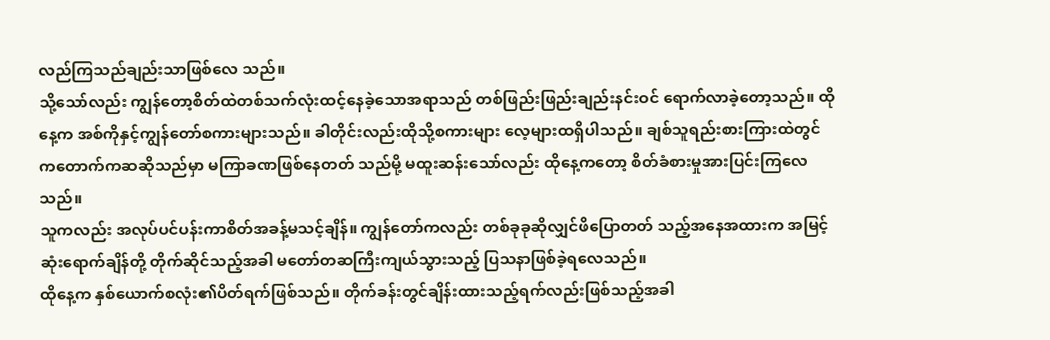လည်ကြသည်ချည်းသာဖြစ်လေ သည်။
သို့သော်လည်း ကျွန်တော့စိတ်ထဲတစ်သက်လုံးထင့်နေခဲ့သောအရာသည် တစ်ဖြည်းဖြည်းချည်းနင်းဝင် ရောက်လာခဲ့တော့သည်။ ထိုနေ့က အစ်ကိုနှင့်ကျွန်တော်စကားများသည်။ ခါတိုင်းလည်းထိုသို့စကားများ လေ့များထရှိပါသည်။ ချစ်သူရည်းစားကြားထဲတွင် ကတောက်ကဆဆိုသည်မှာ မကြာခဏဖြစ်နေတတ် သည်မို့ မထူးဆန်းသော်လည်း ထိုနေ့ကတော့ စိတ်ခံစားမှုအားပြင်းကြလေသည်။
သူကလည်း အလုပ်ပင်ပန်းကာစိတ်အခန့်မသင့်ချိန်။ ကျွန်တော်ကလည်း တစ်ခုခုဆိုလျှင်ဖိပြောတတ် သည့်အနေအထားက အမြင့်ဆုံးရောက်ချိန်တို့ တိုက်ဆိုင်သည့်အခါ မတော်တဆကြီးကျယ်သွားသည့် ပြသနာဖြစ်ခဲ့ရလေသည်။
ထိုနေ့က နှစ်ယောက်စလုံး၏ပိတ်ရက်ဖြစ်သည်။ တိုက်ခန်းတွင်ချိန်းထားသည့်ရက်လည်းဖြစ်သည့်အခါ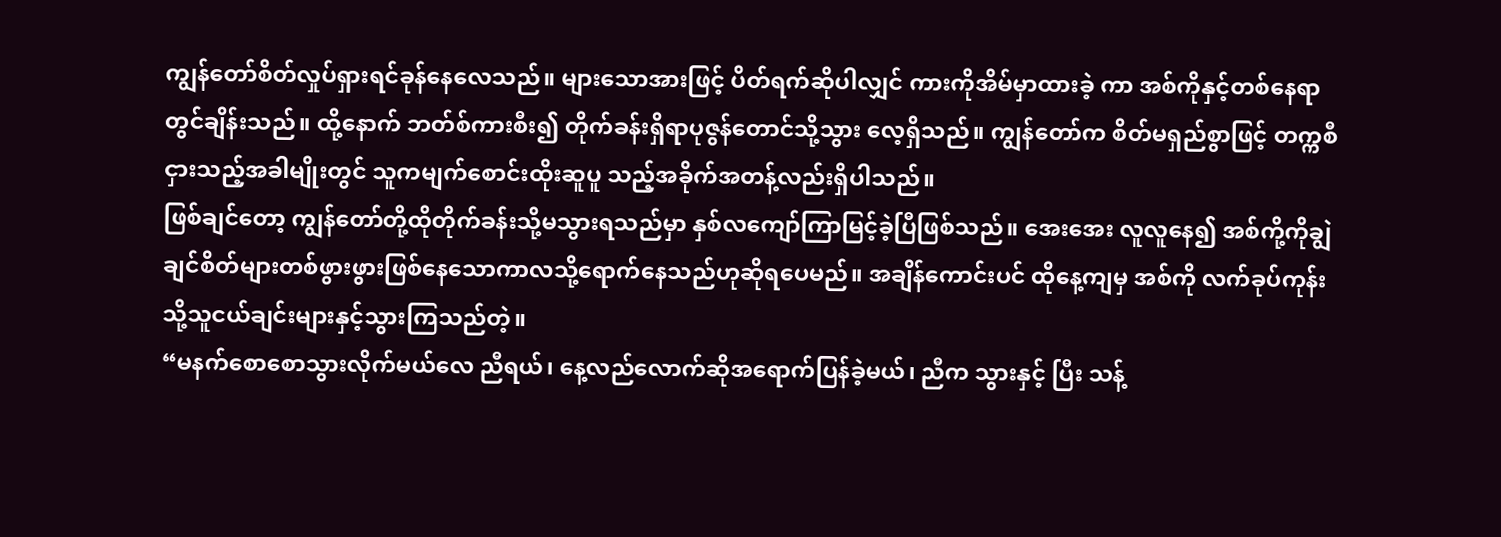ကျွန်တော်စိတ်လှုပ်ရှားရင်ခုန်နေလေသည်။ များသောအားဖြင့် ပိတ်ရက်ဆိုပါလျှင် ကားကိုအိမ်မှာထားခဲ့ ကာ အစ်ကိုနှင့်တစ်နေရာတွင်ချိန်းသည်။ ထို့နောက် ဘတ်စ်ကားစီး၍ တိုက်ခန်းရှိရာပုဇွန်တောင်သို့သွား လေ့ရှိသည်။ ကျွန်တော်က စိတ်မရှည်စွာဖြင့် တက္ကစီငှားသည့်အခါမျိုးတွင် သူကမျက်စောင်းထိုးဆူပူ သည့်အခိုက်အတန့်လည်းရှိပါသည်။
ဖြစ်ချင်တော့ ကျွန်တော်တို့ထိုတိုက်ခန်းသို့မသွားရသည်မှာ နှစ်လကျော်ကြာမြင့်ခဲ့ပြီဖြစ်သည်။ အေးအေး လူလူနေ၍ အစ်ကို့ကိုချွဲချင်စိတ်များတစ်ဖွားဖွားဖြစ်နေသောကာလသို့ရောက်နေသည်ဟုဆိုရပေမည်။ အချိန်ကောင်းပင် ထိုနေ့ကျမှ အစ်ကို လက်ခုပ်ကုန်းသို့သူငယ်ချင်းများနှင့်သွားကြသည်တဲ့။
“မနက်စောစောသွားလိုက်မယ်လေ ညီရယ်၊ နေ့လည်လောက်ဆိုအရောက်ပြန်ခဲ့မယ်၊ ညီက သွားနှင့် ပြီး သန့်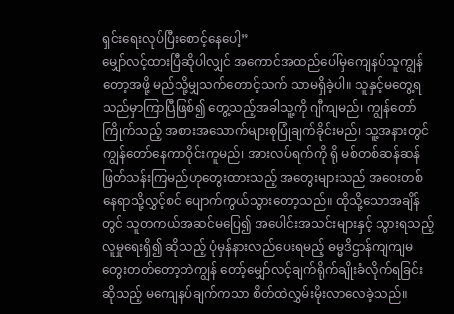ရှင်းရေးလုပ်ပြီးစောင့်နေပေါ့”
မျှော်လင့်ထားပြီဆိုပါလျှင် အကောင်အထည်ပေါ်မှကျေနပ်သူကျွန်တော့အဖို့ မည်သို့မျှသက်တောင့်သက် သာမရှိခဲ့ပါ။ သူနှင့်မတွေ့ရသည်မှာကြာပြီဖြစ်၍ တွေ့သည့်အခါသူ့ကို ဂျီကျမည်၊ ကျွန်တော်ကြိုက်သည့် အစားအသောက်များစုပြုံချက်ခိုင်းမည်၊ သူ့အနားတွင်ကျွန်တော်နေကာဝိုင်းကူမည်၊ အားလပ်ရက်ကို ရို မစ်တစ်ဆန်ဆန်ဖြတ်သန်းကြမည်ဟုတွေးထားသည့် အတွေးများသည် အဝေးတစ်နေရာသို့လွှင့်စင် ပျောက်ကွယ်သွားတော့သည်။ ထိုသို့သောအချိန်တွင် သူတကယ်အဆင်မပြေ၍ အပေါင်းအသင်းများနှင့် သွားရသည့်လူမှုရေးရှိ၍ ဆိုသည့် ပုံမှန်နားလည်ပေးရမည့် ဓမ္မဒိဌာန်ကျကျမတွေးတတ်တော့ဘဲကျွန် တော့်မျှော်လင့်ချက်ရိုက်ချိုးခံလိုက်ရခြင်းဆိုသည့် မကျေနပ်ချက်ကသာ စိတ်ထဲလွှမ်းမိုးလာလေခဲ့သည်။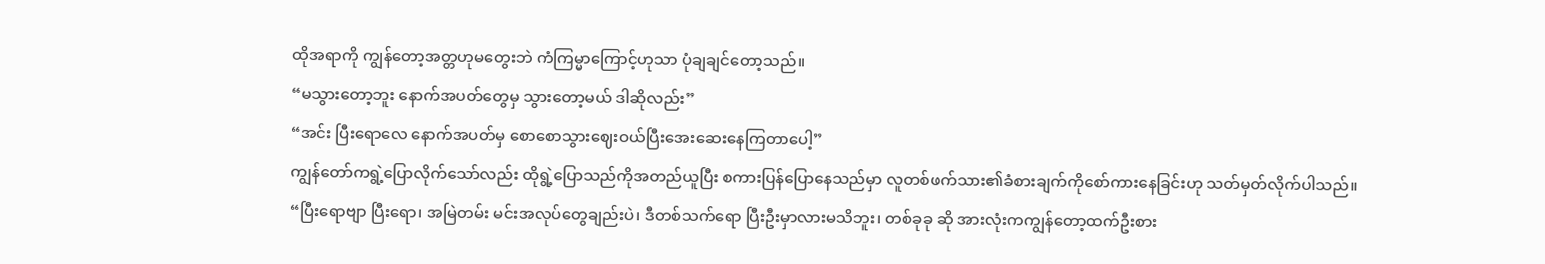ထိုအရာကို ကျွန်တော့အတ္တဟုမတွေးဘဲ ကံကြမ္မာကြောင့်ဟုသာ ပုံချချင်တော့သည်။
“မသွားတော့ဘူး နောက်အပတ်တွေမှ သွားတော့မယ် ဒါဆိုလည်း”
“အင်း ပြီးရောလေ နောက်အပတ်မှ စောစောသွားဈေးဝယ်ပြီးအေးဆေးနေကြတာပေါ့”
ကျွန်တော်ကရွဲ့ပြောလိုက်သော်လည်း ထိုရွဲ့ပြောသည်ကိုအတည်ယူပြီး စကားပြန်ပြောနေသည်မှာ လူတစ်ဖက်သား၏ခံစားချက်ကိုစော်ကားနေခြင်းဟု သတ်မှတ်လိုက်ပါသည်။
“ပြီးရောဗျာ ပြီးရော၊ အမြဲတမ်း မင်းအလုပ်တွေချည်းပဲ၊ ဒီတစ်သက်ရော ပြီးဦးမှာလားမသိဘူး၊ တစ်ခုခု ဆို အားလုံးကကျွန်တော့ထက်ဦးစား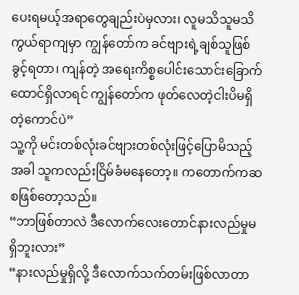ပေးရမယ့်အရာတွေချည်းပဲမှလား၊ လူမသိသူမသိကွယ်ရာကျမှာ ကျွန်တော်က ခင်ဗျားရဲ့ချစ်သူဖြစ်ခွင့်ရတာ၊ ကျန်တဲ့ အရေးကိစ္စပေါင်းသောင်းခြောက်ထောင်ရှိလာရင် ကျွန်တော်က ဖုတ်လေတဲ့ငါးပိမရှိတဲ့ကောင်ပဲ”
သူ့ကို မင်းတစ်လုံးခင်ဗျားတစ်လုံးဖြင့်ပြောမိသည့်အခါ သူကလည်းငြိမ်ခံမနေတော့။ ကတောက်ကဆ စဖြစ်တော့သည်။
“ဘာဖြစ်တာလဲ ဒီလောက်လေးတောင်နားလည်မှုမရှိဘူးလား”
“နားလည်မှုရှိလို့ ဒီလောက်သက်တမ်းဖြစ်လာတာ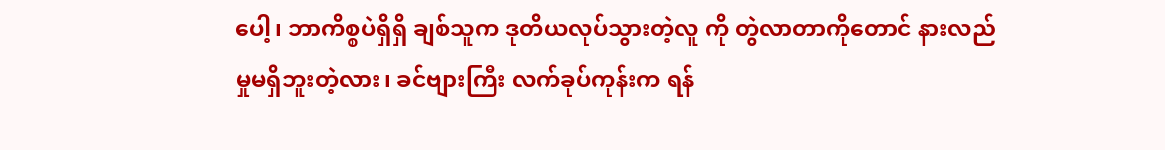ပေါ့၊ ဘာကိစ္စပဲရှိရှိ ချစ်သူက ဒုတိယလုပ်သွားတဲ့လူ ကို တွဲလာတာကိုတောင် နားလည်မှုမရှိဘူးတဲ့လား၊ ခင်ဗျားကြီး လက်ခုပ်ကုန်းက ရန်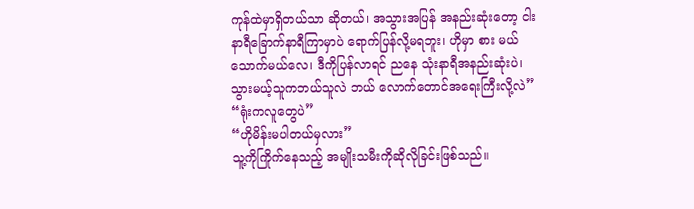ကုန်ထဲမှာရှိတယ်သာ ဆိုတယ်၊ အသွားအပြန် အနည်းဆုံးတော့ ငါးနာရီခြောက်နာရီကြာမှာပဲ ရောက်ပြန်လို့မရဘူး၊ ဟိုမှာ စား မယ်သောက်မယ်လေ၊ ဒီကိုပြန်လာရင် ညနေ သုံးနာရီအနည်းဆုံးပဲ၊ သွားမယ့်သူကဘယ်သူလဲ ဘယ် လောက်တောင်အရေးကြီးလို့လဲ”
“ရုံးကလူတွေပဲ”
“ဟိုမိန်းမပါတယ်မှလား”
သူ့ကိုကြိုက်နေသည့် အမျိုးသမီးကိုဆိုလိုခြင်းဖြစ်သည်။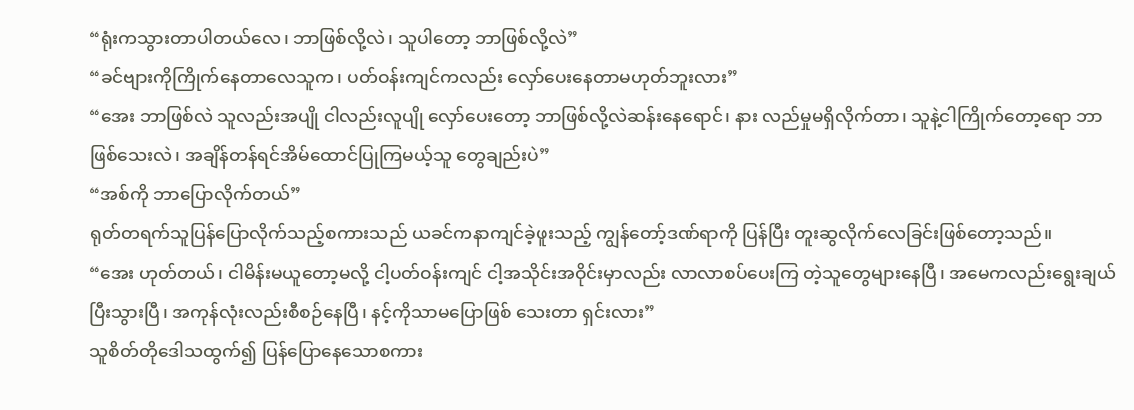“ရုံးကသွားတာပါတယ်လေ၊ ဘာဖြစ်လို့လဲ၊ သူပါတော့ ဘာဖြစ်လို့လဲ”
“ခင်ဗျားကိုကြိုက်နေတာလေသူက၊ ပတ်ဝန်းကျင်ကလည်း လှော်ပေးနေတာမဟုတ်ဘူးလား”
“အေး ဘာဖြစ်လဲ သူလည်းအပျို ငါလည်းလူပျို လှော်ပေးတော့ ဘာဖြစ်လို့လဲဆန်းနေရောင်၊ နား လည်မှုမရှိလိုက်တာ၊ သူနဲ့ငါကြိုက်တော့ရော ဘာဖြစ်သေးလဲ၊ အချိန်တန်ရင်အိမ်ထောင်ပြုကြမယ့်သူ တွေချည်းပဲ”
“အစ်ကို ဘာပြောလိုက်တယ်”
ရုတ်တရက်သူပြန်ပြောလိုက်သည့်စကားသည် ယခင်ကနာကျင်ခဲ့ဖူးသည့် ကျွန်တော့်ဒဏ်ရာကို ပြန်ပြီး တူးဆွလိုက်လေခြင်းဖြစ်တော့သည်။
“အေး ဟုတ်တယ်၊ ငါမိန်းမယူတော့မလို့ ငါ့ပတ်ဝန်းကျင် ငါ့အသိုင်းအဝိုင်းမှာလည်း လာလာစပ်ပေးကြ တဲ့သူတွေများနေပြီ၊ အမေကလည်းရွေးချယ်ပြီးသွားပြီ၊ အကုန်လုံးလည်းစီစဉ်နေပြီ၊ နင့်ကိုသာမပြောဖြစ် သေးတာ ရှင်းလား”
သူစိတ်တိုဒေါသထွက်၍ ပြန်ပြောနေသောစကား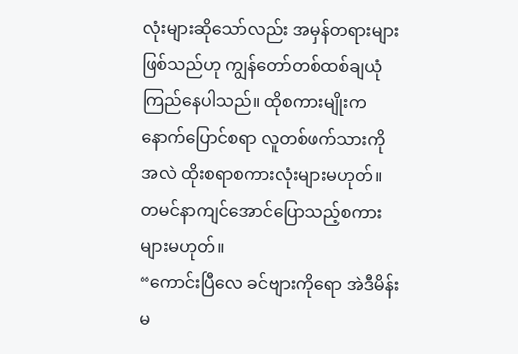လုံးများဆိုသော်လည်း အမှန်တရားများဖြစ်သည်ဟု ကျွန်တော်တစ်ထစ်ချယုံကြည်နေပါသည်။ ထိုစကားမျိုးက နောက်ပြောင်စရာ လူတစ်ဖက်သားကို အလဲ ထိုးစရာစကားလုံးများမဟုတ်။ တမင်နာကျင်အောင်ပြောသည့်စကားများမဟုတ်။
“ကောင်းပြီလေ ခင်ဗျားကိုရော အဲဒီမိန်းမ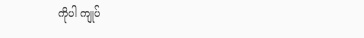ကိုပါ ကျုပ်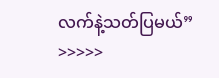လက်နဲ့သတ်ပြမယ်”
>>>>>